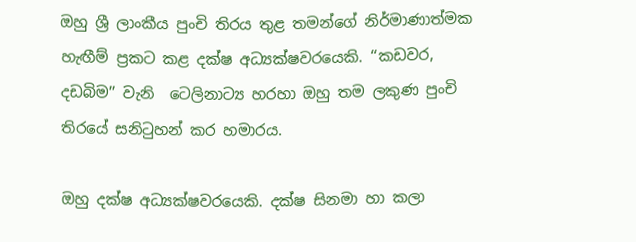ඔහු ශ්‍රී ලාංකීය පුංචි තිරය තුළ තමන්ගේ නිර්මාණාත්මක හැඟීම් ප්‍රකට කළ දක්ෂ අධ්‍යක්ෂවරයෙකි. ‘‘කඩවර, දඩබිම’’ වැනි  ටෙලිනාට්‍ය හරහා ඔහු තම ලකුණ පුංචි තිරයේ සනිටුහන් කර හමාරය.

ඔහු දක්ෂ අධ්‍යක්ෂවරයෙකි. දක්ෂ සිනමා හා කලා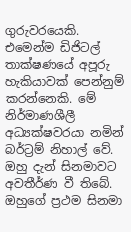ගුරුවරයෙකි. එමෙන්ම ඩිජිටල් තාක්ෂණයේ අපූරු හැකියාවක් පෙන්නුම් කරන්නෙකි. මේ නිර්මාණශීලී අධ්‍යක්ෂවරයා නමින් බර්ට්‍රම් නිහාල් වේ. ඔහු දැන් සිනමාවට අවතීර්ණ වී තිබේ. ඔහුගේ ප්‍රථම සිනමා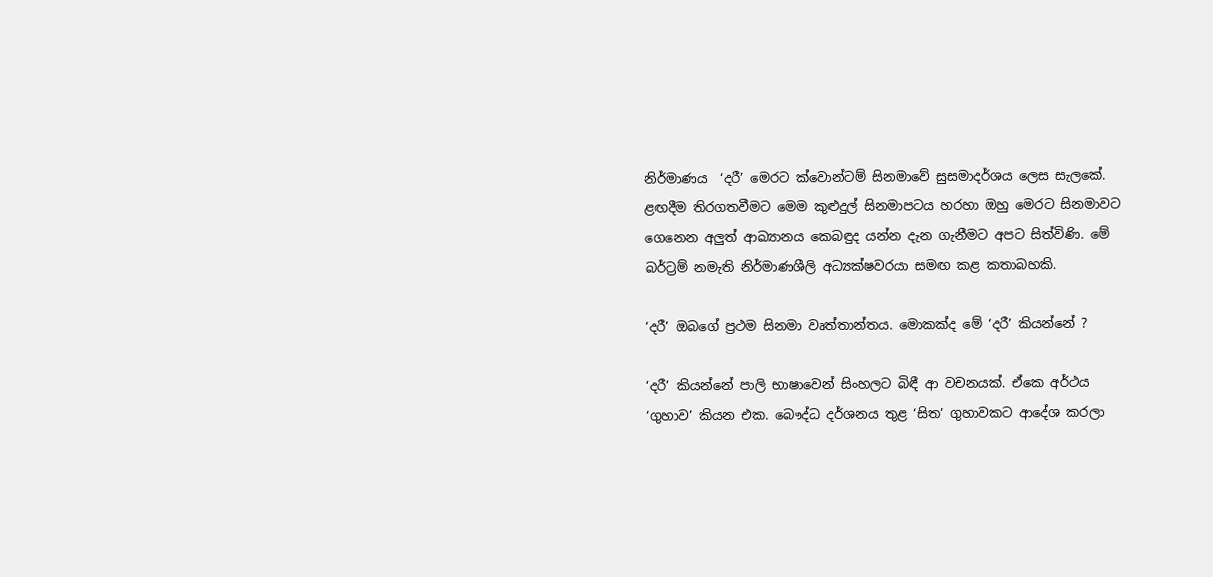නිර්මාණය  ‘දරී’ මෙරට ක්වොන්ටම් සිනමාවේ සුසමාදර්ශය ලෙස සැලකේ.  ළඟදීම තිරගතවීමට මෙම කුළුදුල් සිනමාපටය හරහා ඔහු මෙරට සිනමාවට ගෙනෙන අලුත් ආඛ්‍යානය කෙබඳුද යන්න දැන ගැනීමට අපට සිත්විණි. මේ බර්ට්‍රම් නමැති නිර්මාණශීලි අධ්‍යක්ෂවරයා සමඟ කළ කතාබහකි.

‘දරී’ ඔබගේ ප්‍රථම සිනමා වෘත්තාන්තය. මොකක්ද මේ ‘දරී’ කියන්නේ ?

‘දරී’ කියන්නේ පාලි භාෂාවෙන් සිංහලට බිඳී ආ වචනයක්. ඒකෙ අර්ථය ‘ගුහාව’ කියන එක. බෞද්ධ දර්ශනය තුළ ‘සිත’ ගුහාවකට ආදේශ කරලා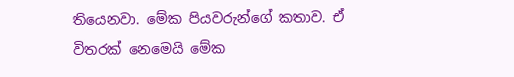තියෙනවා. මේක පියවරුන්ගේ කතාව. ඒ විතරක් නෙමෙයි මේක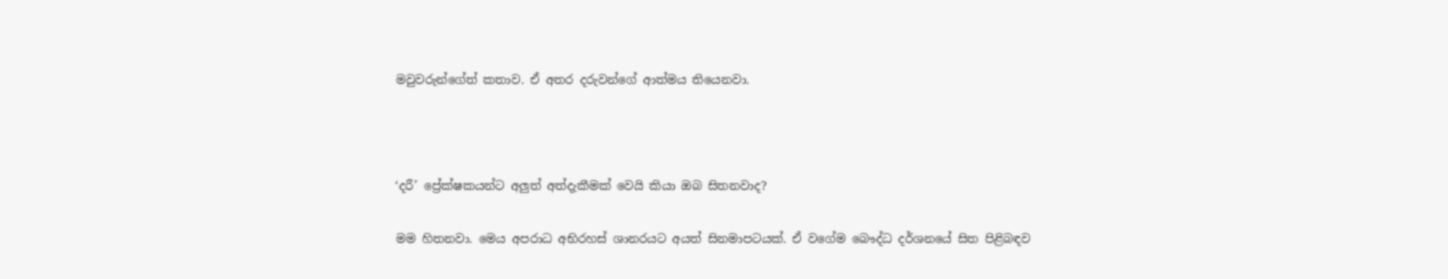මවුවරුන්ගේත් කතාව. ඒ අතර දරුවන්ගේ ආත්මය තියෙනවා.



‘දරී’ ප්‍රේක්ෂකයන්ට අලුත් අත්දැකීමක් වෙයි කියා ඔබ සිතනවාද?

මම හිතනවා. මෙය අපරාධ අභිරහස් ශානරයට අයත් සිනමාපටයක්. ඒ වගේම බෞද්ධ දර්ශනයේ සිත පිළිබඳව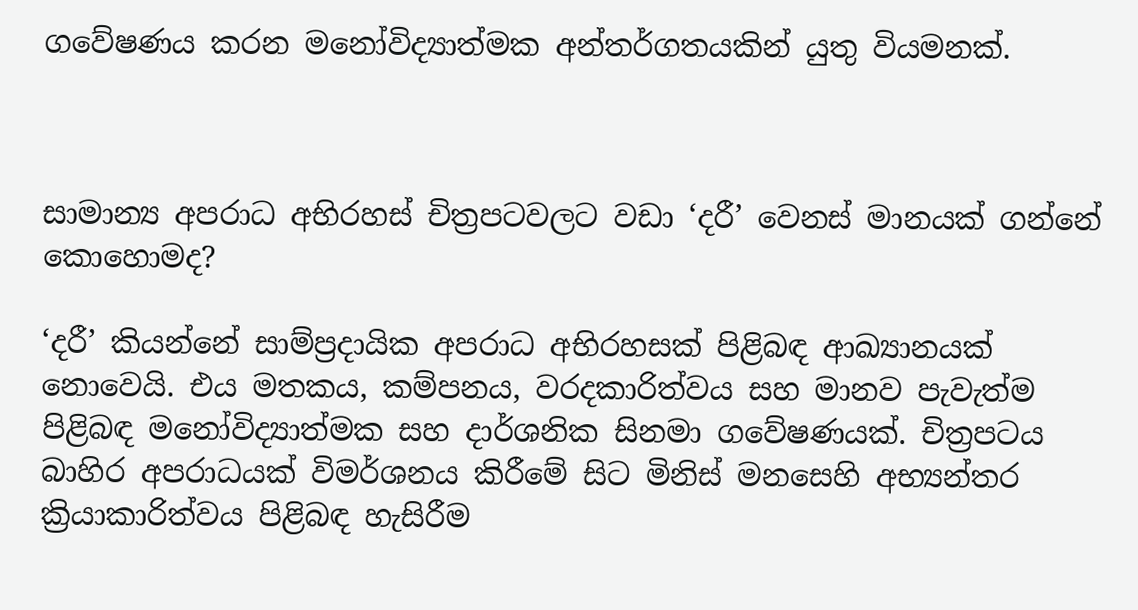ගවේෂණය කරන මනෝවිද්‍යාත්මක අන්තර්ගතයකින් යුතු වියමනක්.



සාමාන්‍ය අපරාධ අභිරහස් චිත්‍රපටවලට වඩා ‘දරී’ වෙනස් මානයක් ගන්නේ කොහොමද?

‘දරී’ කියන්නේ සාම්ප්‍රදායික අපරාධ අභිරහසක් පිළිබඳ ආඛ්‍යානයක් නොවෙයි. එය මතකය, කම්පනය, වරදකාරිත්වය සහ මානව පැවැත්ම පිළිබඳ මනෝවිද්‍යාත්මක සහ දාර්ශනික සිනමා ගවේෂණයක්. චිත්‍රපටය බාහිර අපරාධයක් විමර්ශනය කිරීමේ සිට මිනිස් මනසෙහි අභ්‍යන්තර ක්‍රියාකාරිත්වය පිළිබඳ හැසිරීම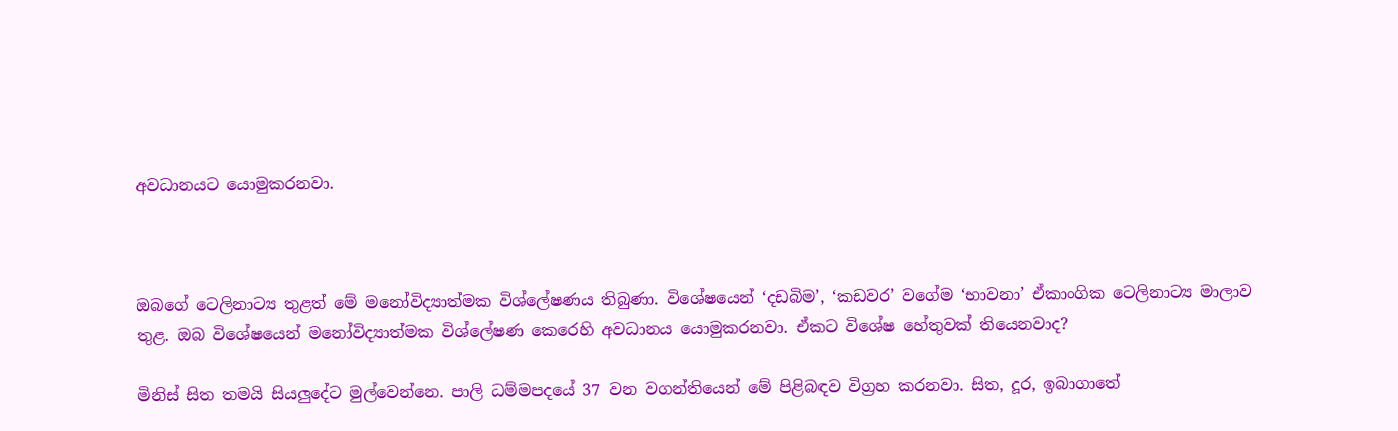අවධානයට යොමුකරනවා.



ඔබගේ ටෙලිනාට්‍ය තුළත් මේ මනෝවිද්‍යාත්මක විශ්ලේෂණය තිබුණා. විශේෂයෙන් ‘දඩබිම’, ‘කඩවර’ වගේම ‘භාවනා’ ඒකාංගික ටෙලිනාට්‍ය මාලාව තුළ. ඔබ විශේෂයෙන් මනෝවිද්‍යාත්මක විශ්ලේෂණ කෙරෙහි අවධානය යොමුකරනවා. ඒකට විශේෂ හේතුවක් තියෙනවාද?

මිනිස් සිත තමයි සියලුදේට මුල්වෙන්නෙ. පාලි ධම්මපදයේ 37 වන වගන්තියෙන් මේ පිළිබඳව විග්‍රහ කරනවා. සිත, දූර, ඉබාගාතේ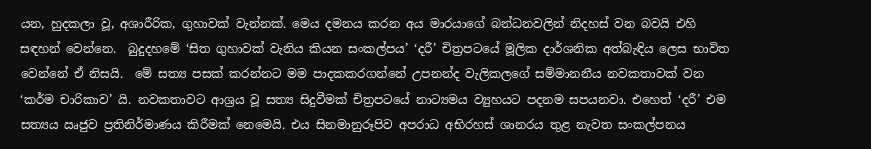යන, හුදකලා වූ, අශාරීරික, ගුහාවක් වැන්නක්. මෙය දමනය කරන අය මාරයාගේ බන්ධනවලින් නිදහස් වන බවයි එහි සඳහන් වෙන්නෙ.  බුදුදහමේ ‘සිත ගුහාවක් වැනිය කියන සංකල්පය’ ‘දරී’ චිත්‍රපටයේ මූලික දාර්ශනික අත්බැඳිය ලෙස භාවිත වෙන්නේ ඒ නිසයි.  මේ සත්‍ය පසක් කරන්නට මම පාදකකරගන්නේ උපනන්ද වැලිකලගේ සම්මානනීය නවකතාවක් වන ‘කර්ම චාරිකාව’ යි. නවකතාවට ආශ්‍රය වූ සත්‍ය සිදුවීමක් චිත්‍රපටයේ නාට්‍යමය ව්‍යුහයට පදනම සපයනවා. එහෙත් ‘දරී’ එම සත්‍යය ඍජුව ප්‍රතිනිර්මාණය කිරීමක් නෙමෙයි. එය සිනමානුරූපිව අපරාධ අභිරහස් ශානරය තුළ නැවත සංකල්පනය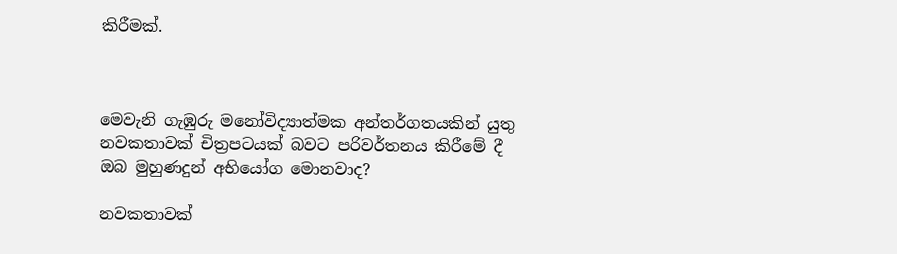කිරීමක්.



මෙවැනි ගැඹුරු මනෝවිද්‍යාත්මක අන්තර්ගතයකින් යුතු නවකතාවක් චිත්‍රපටයක් බවට පරිවර්තනය කිරීමේ දී ඔබ මුහුණදුන් අභියෝග මොනවාද?

නවකතාවක්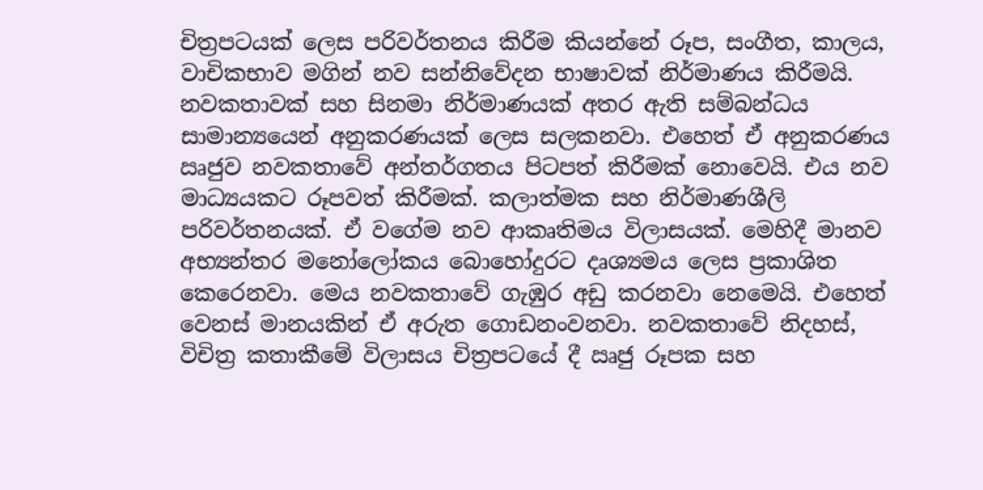චිත්‍රපටයක් ලෙස පරිවර්තනය කිරීම කියන්නේ රූප, සංගීත, කාලය, වාචිකභාව මගින් නව සන්නිවේදන භාෂාවක් නිර්මාණය කිරීමයි. නවකතාවක් සහ සිනමා නිර්මාණයක් අතර ඇති සම්බන්ධය සාමාන්‍යයෙන් අනුකරණයක් ලෙස සලකනවා. එහෙත් ඒ අනුකරණය ඍජුව නවකතාවේ අන්තර්ගතය පිටපත් කිරීමක් නොවෙයි. එය නව මාධ්‍යයකට රූපවත් කිරීමක්. කලාත්මක සහ නිර්මාණශීලි පරිවර්තනයක්. ඒ වගේම නව ආකෘතිමය විලාසයක්. මෙහිදී මානව අභ්‍යන්තර මනෝලෝකය බොහෝදුරට දෘශ්‍යමය ලෙස ප්‍රකාශිත කෙරෙනවා. මෙය නවකතාවේ ගැඹුර අඩු කරනවා නෙමෙයි. එහෙත් වෙනස් මානයකින් ඒ අරුත ගොඩනංවනවා. නවකතාවේ නිදහස්, විචිත්‍ර කතාකීමේ විලාසය චිත්‍රපටයේ දී ඍජු රූපක සහ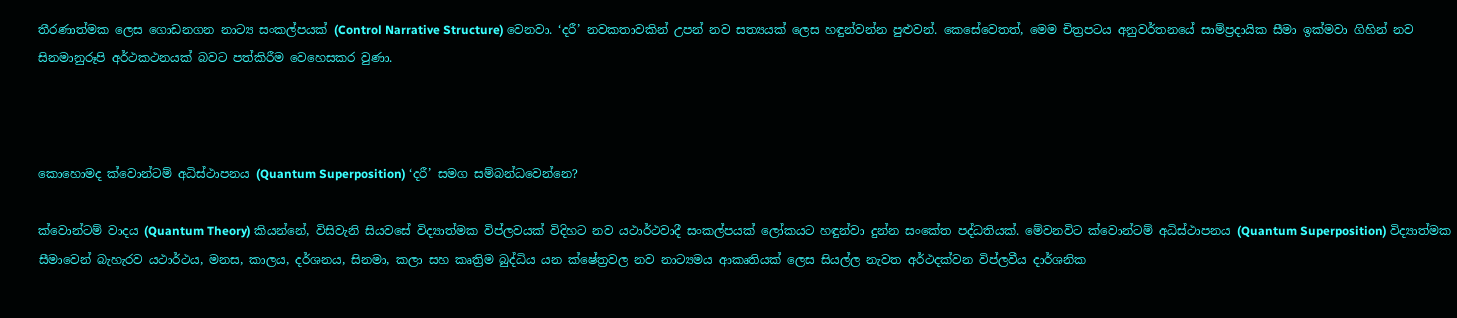තීරණාත්මක ලෙස ගොඩනගන නාට්‍ය සංකල්පයක් (Control Narrative Structure) වෙනවා. ‘දරී’ නවකතාවකින් උපන් නව සත්‍යයක් ලෙස හඳුන්වන්න පුළුවන්. කෙසේවෙතත්, මෙම චිත්‍රපටය අනුවර්තනයේ සාම්ප්‍රදායික සීමා ඉක්මවා ගිහින් නව සිනමානුරූපි අර්ථකථනයක් බවට පත්කිරීම වෙහෙසකර වුණා.



කොහොමද ක්වොන්ටම් අධිස්ථාපනය (Quantum Superposition) ‘දරී’ සමග සම්බන්ධවෙන්නෙ?

ක්වොන්ටම් වාදය (Quantum Theory) කියන්නේ, විසිවැනි සියවසේ විද්‍යාත්මක විප්ලවයක් විදිහට නව යථාර්ථවාදී සංකල්පයක් ලෝකයට හඳුන්වා දුන්න සංකේත පද්ධතියක්. මේවනවිට ක්වොන්ටම් අධිස්ථාපනය (Quantum Superposition) විද්‍යාත්මක සීමාවෙන් බැහැරව යථාර්ථය, මනස, කාලය, දර්ශනය, සිනමා, කලා සහ කෘත්‍රිම බුද්ධිය යන ක්ෂේත්‍රවල නව නාට්‍යමය ආකෘතියක් ලෙස සියල්ල නැවත අර්ථදක්වන විප්ලවීය දාර්ශනික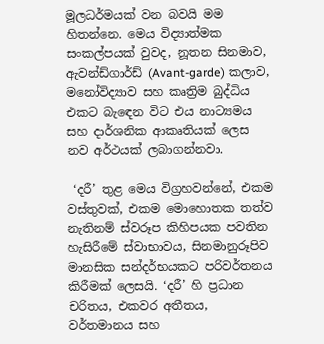මූලධර්මයක් වන බවයි මම හිතන්නෙ. මෙය විද්‍යාත්මක සංකල්පයක් වුවද, නූතන සිනමාව, ඇවන්ඩ්ගාර්ඩ් (Avant-garde) කලාව, මනෝවිද්‍යාව සහ කෘත්‍රිම බුද්ධිය එකට බැඳෙන විට එය නාට්‍යමය සහ දාර්ශනික ආකෘතියක් ලෙස නව අර්ථයක් ලබාගන්නවා.

 ‘දරී’ තුළ මෙය විග්‍රහවන්නේ, එකම වස්තුවක්, එකම මොහොතක තත්ව නැතිනම් ස්වරූප කිහිපයක පවතින හැසිරීමේ ස්වාභාවය, සිනමානුරූපිව මානසික සන්දර්භයකට පරිවර්තනය කිරීමක් ලෙසයි. ‘දරී’ හි ප්‍රධාන චරිතය, එකවර අතීතය, වර්තමානය සහ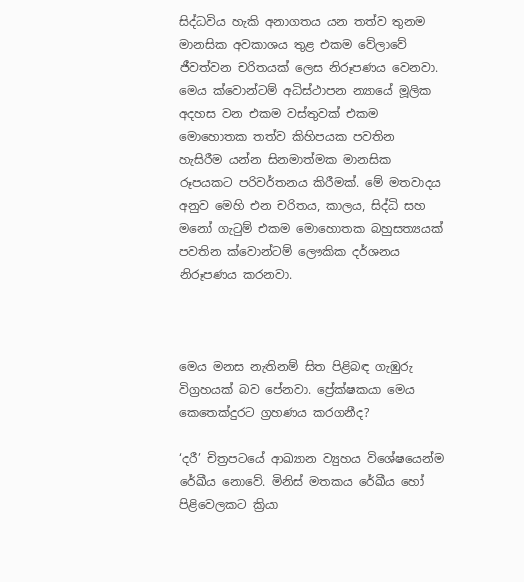සිද්ධවිය හැකි අනාගතය යන තත්ව තුනම මානසික අවකාශය තුළ එකම වේලාවේ ජීවත්වන චරිතයක් ලෙස නිරූපණය වෙනවා. මෙය ක්වොන්ටම් අධිස්ථාපන න්‍යායේ මූලික අදහස වන එකම වස්තුවක් එකම මොහොතක තත්ව කිහිපයක පවතින හැසිරීම යන්න සිනමාත්මක මානසික රූපයකට පරිවර්තනය කිරීමක්. මේ මතවාදය අනුව මෙහි එන චරිතය, කාලය, සිද්ධි සහ මනෝ ගැටුම් එකම මොහොතක බහුසත්‍යයක් පවතින ක්වොන්ටම් ලෞකික දර්ශනය නිරූපණය කරනවා.



මෙය මනස නැතිනම් සිත පිළිබඳ ගැඹුරු විග්‍රහයක් බව පේනවා. ප්‍රේක්ෂකයා මෙය කෙතෙක්දුරට ග්‍රහණය කරගනීද?

‘දරී’ චිත්‍රපටයේ ආඛ්‍යාන ව්‍යුහය විශේෂයෙන්ම රේඛීය නොවේ. මිනිස් මතකය රේඛීය හෝ පිළිවෙලකට ක්‍රියා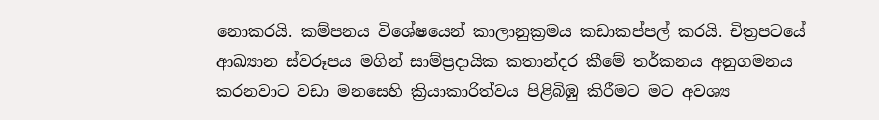නොකරයි. කම්පනය විශේෂයෙන් කාලානුක්‍රමය කඩාකප්පල් කරයි. චිත්‍රපටයේ ආඛ්‍යාන ස්වරූපය මගින් සාම්ප්‍රදායික කතාන්දර කීමේ තර්කනය අනුගමනය කරනවාට වඩා මනසෙහි ක්‍රියාකාරිත්වය පිළිබිඹු කිරීමට මට අවශ්‍ය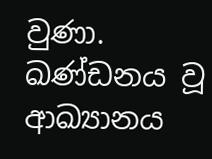වුණා. ඛණ්ඩනය වූ ආඛ්‍යානය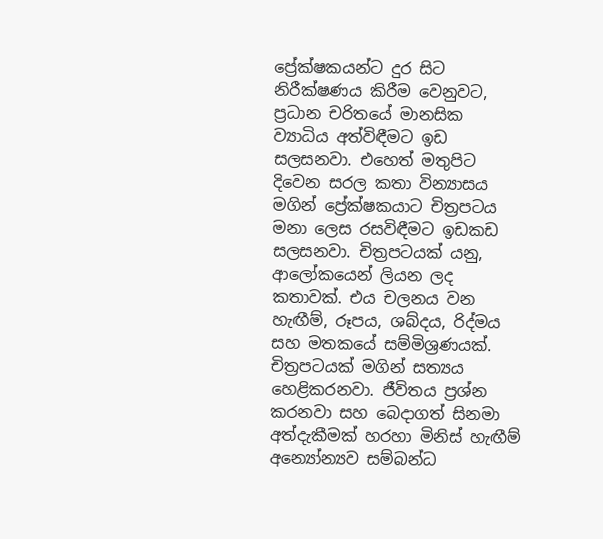ප්‍රේක්ෂකයන්ට දුර සිට නිරීක්ෂණය කිරීම වෙනුවට, ප්‍රධාන චරිතයේ මානසික ව්‍යාධිය අත්විඳීමට ඉඩ සලසනවා. එහෙත් මතුපිට දිවෙන සරල කතා වින්‍යාසය මගින් ප්‍රේක්ෂකයාට චිත්‍රපටය මනා ලෙස රසවිඳීමට ඉඩකඩ සලසනවා. චිත්‍රපටයක් යනු,  ආලෝකයෙන් ලියන ලද කතාවක්. එය චලනය වන හැඟීම්, රූපය, ශබ්දය, රිද්මය සහ මතකයේ සම්මිශ්‍රණයක්. චිත්‍රපටයක් මගින් සත්‍යය හෙළිකරනවා. ජීවිතය ප්‍රශ්න කරනවා සහ බෙදාගත් සිනමා අත්දැකීමක් හරහා මිනිස් හැඟීම් අන්‍යෝන්‍යව සම්බන්ධ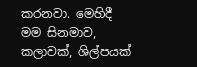කරනවා. මෙහිදී මම සිනමාව, කලාවක්, ශිල්පයක්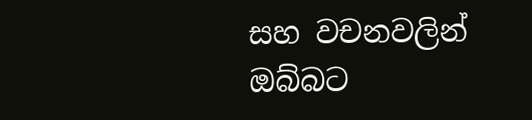සහ වචනවලින් ඔබ්බට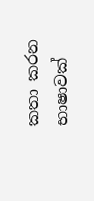කතා කරන භාෂාවක්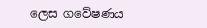ලෙස ගවේෂණය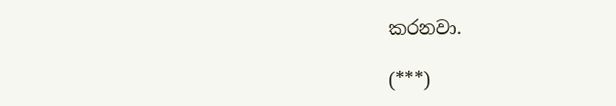කරනවා.

(***)